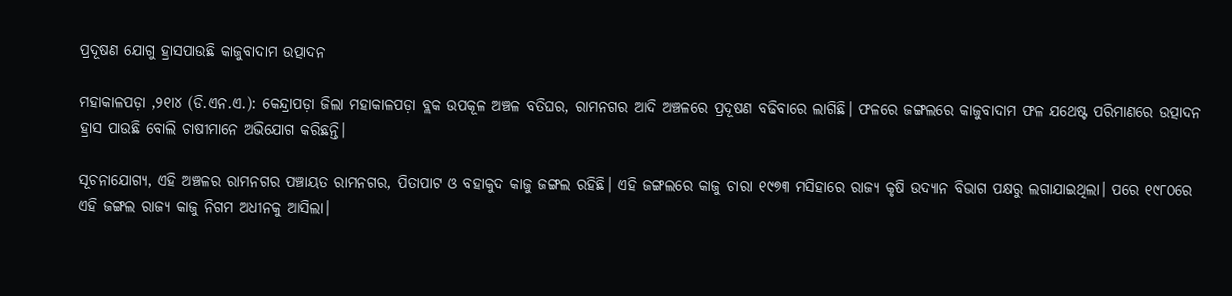ପ୍ରଦୂଷଣ ଯୋଗୁ ହ୍ରାସପାଉଛି କାଜୁବାଦାମ ଉତ୍ପାଦନ

ମହାକାଳପଡ଼ା ,୨୧ା୪ (ଡି.ଏନ.ଏ.): କେନ୍ଦ୍ରାପଡ଼ା ଜିଲା ମହାକାଳପଡ଼ା ବ୍ଲକ ଉପକୂଳ ଅଞ୍ଚଳ ବତିଘର, ରାମନଗର ଆଦି ଅଞ୍ଚଳରେ ପ୍ରଦୂଷଣ ବଢିବାରେ ଲାଗିଛି। ଫଳରେ ଜଙ୍ଗଲରେ କାଜୁବାଦାମ ଫଳ ଯଥେଷ୍ଟ ପରିମାଣରେ ଉତ୍ପାଦନ ହ୍ରାସ ପାଉଛି ବୋଲି ଚାଷୀମାନେ ଅଭିଯୋଗ କରିଛନ୍ତି।

ସୂଚନାଯୋଗ୍ୟ, ଏହି ଅଞ୍ଚଳର ରାମନଗର ପଞ୍ଚାୟତ ରାମନଗର, ପିତାପାଟ ଓ ବହାକୁଦ କାଜୁ ଜଙ୍ଗଲ ରହିଛି। ଏହି ଜଙ୍ଗଲରେ କାଜୁ ଚାରା ୧୯୭୩ ମସିହାରେ ରାଜ୍ୟ କୃଷି ଉଦ୍ୟାନ ବିଭାଗ ପକ୍ଷରୁ ଲଗାଯାଇଥିଲା। ପରେ ୧୯୮୦ରେ ଏହି ଜଙ୍ଗଲ ରାଜ୍ୟ କାଜୁ ନିଗମ ଅଧୀନକୁ ଆସିଲା।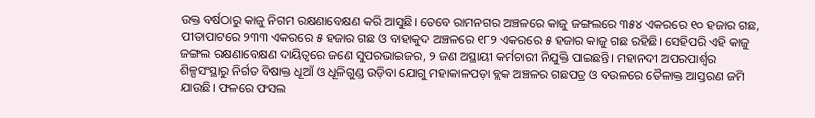ଉକ୍ତ ବର୍ଷଠାରୁ କାଜୁ ନିଗମ ରକ୍ଷଣାବେକ୍ଷଣ କରି ଆସୁଛି। ତେବେ ରାମନଗର ଅଞ୍ଚଳରେ କାଜୁ ଜଙ୍ଗଲରେ ୩୫୪ ଏକରରେ ୧୦ ହଜାର ଗଛ, ପୀତାପାଟରେ ୨୩୩ ଏକରରେ ୫ ହଜାର ଗଛ ଓ ବାହାକୁଦ ଅଞ୍ଚଳରେ ୧୮୨ ଏକରରେ ୫ ହଜାର କାଜୁ ଗଛ ରହିଛି। ସେହିପରି ଏହି କାଜୁ ଜଙ୍ଗଲ ରକ୍ଷଣାବେକ୍ଷଣ ଦାୟିତ୍ୱରେ ଜଣେ ସୁପରଭାଇଜର, ୨ ଜଣ ଅସ୍ଥାୟୀ କର୍ମଚାରୀ ନିଯୁକ୍ତି ପାଇଛନ୍ତି। ମହାନଦୀ ଅପରପାର୍ଶ୍ୱର ଶିଳ୍ପସଂସ୍ଥାରୁ ନିର୍ଗତ ବିଷାକ୍ତ ଧୂଆଁ ଓ ଧୂଳିଗୁଣ୍ଡ ଉଡ଼ିବା ଯୋଗୁ ମହାକାଳପଡ଼ା ବ୍ଲକ ଅଞ୍ଚଳର ଗଛପତ୍ର ଓ ବଉଳରେ ତୈଳାକ୍ତ ଆସ୍ତରଣ ଜମି ଯାଉଛି। ଫଳରେ ଫସଲ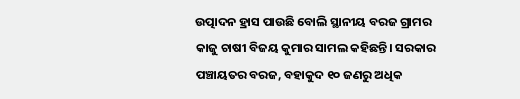ଉତ୍ପାଦନ ହ୍ରାସ ପାଉଛି ବୋଲି ସ୍ଥାନୀୟ ବରଜ ଗ୍ରାମର କାଜୁ ଚାଷୀ ବିଜୟ କୁମାର ସାମଲ କହିଛନ୍ତି। ସରକାର ପଞ୍ଚାୟତର ବରଜ, ବହାକୁଦ ୧୦ ଜଣରୁ ଅଧିକ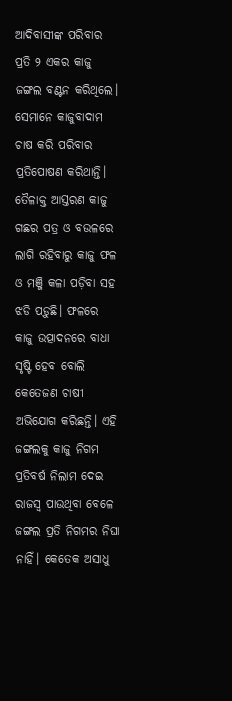ଆଦିବାସୀଙ୍କ ପରିବାର ପ୍ରତି ୨ ଏକର କାଜୁ ଜଙ୍ଗଲ ବଣ୍ଟନ କରିଥିଲେ। ସେମାନେ କାଜୁବାଦାମ ଚାଷ କରି ପରିବାର ପ୍ରତିପୋଷଣ କରିଥାନ୍ତି। ତୈଳାକ୍ତ ଆସ୍ତରଣ କାଜୁ ଗଛର ପତ୍ର ଓ ବଉଳରେ ଲାଗି ରହିବାରୁ କାଜୁ ଫଳ ଓ ମଞ୍ଜି କଳା ପଡ଼ିବା ସହ ଝଡି ପଡ଼ୁଛି। ଫଳରେ କାଜୁ ଉତ୍ପାଦନରେ ବାଧା ସୃଷ୍ଟି ହେବ ବୋଲି କେତେଜଣ ଚାଷୀ ଅଭିଯୋଗ କରିଛନ୍ତି। ଏହି ଜଙ୍ଗଲକୁ କାଜୁ ନିଗମ ପ୍ରତିବର୍ଷ ନିଲାମ ଦେଇ ରାଜସ୍ବ ପାଉଥିବା ବେଳେ ଜଙ୍ଗଲ ପ୍ରତି ନିଗମର ନିଘା ନାହିଁ। କେତେକ ଅସାଧୁ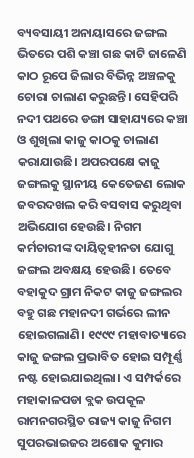ବ୍ୟବସାୟୀ ଅନାୟାସରେ ଜଙ୍ଗଲ ଭିତରେ ପଶି କଞ୍ଚା ଗଛ କାଟି ଜାଳେଣି କାଠ ରୂପେ ଜିଲାର ବିଭିନ୍ନ ଅଞ୍ଚଳକୁ ଚୋରା ଚାଲାଣ କରୁଛନ୍ତି। ସେହିପରି ନଦୀ ପଥରେ ଡଙ୍ଗା ସାହାଯ୍ୟରେ କଞ୍ଚା ଓ ଶୁଖିଲା କାଜୁ କାଠକୁ ଚାଲାଣ କରାଯାଉଛି। ଅପରପକ୍ଷେ କାଜୁ ଜଙ୍ଗଲକୁ ସ୍ଥାନୀୟ କେତେଜଣ ଲୋକ ଜବରଦଖଲ କରି ବସବାସ କରୁଥିବା ଅଭିଯୋଗ ହେଉଛି। ନିଗମ କର୍ମଚାରୀଙ୍କ ଦାୟିତ୍ୱହୀନତା ଯୋଗୁ ଜଙ୍ଗଲ ଅବକ୍ଷୟ ହେଉଛି। ତେବେ ବହାକୁଦ ଗ୍ରାମ ନିକଟ କାଜୁ ଜଙ୍ଗଲର ବହୁ ଗଛ ମହାନଦୀ ଗର୍ଭରେ ଲୀନ ହୋଇଗଲାଣି। ୧୯୯୯ ମହାବାତ୍ୟାରେ କାଜୁ ଜଙ୍ଗଲ ପ୍ରଭାବିତ ହୋଇ ସମ୍ପୂର୍ଣ୍ଣ ନଷ୍ଟ ହୋଇଯାଇଥିଲା। ଏ ସମ୍ପର୍କରେ ମହାକାଳପଡା ବ୍ଲକ ଉପକୂଳ ରାମନଗରସ୍ଥିତ ରାଜ୍ୟ କାଜୁ ନିଗମ ସୁପରଭାଇଜର ଅଶୋକ କୁମାର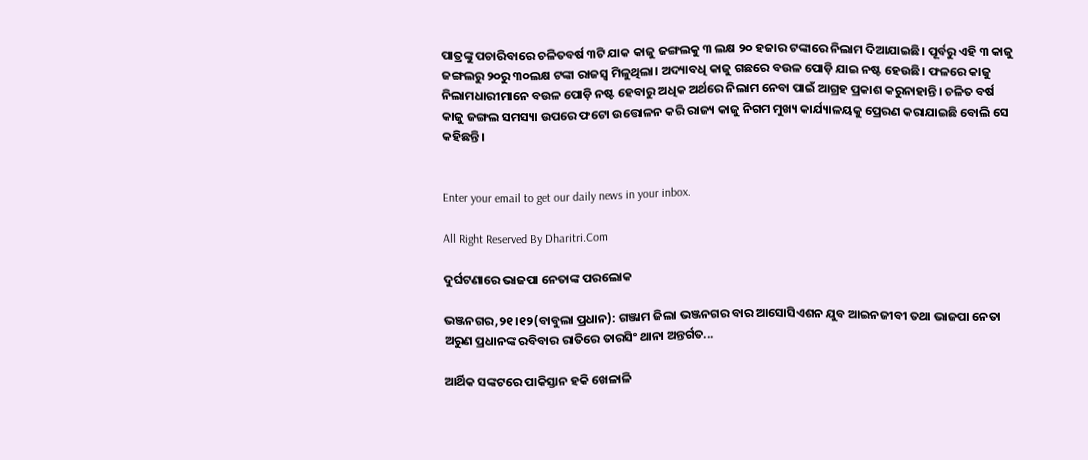ପାତ୍ରଙ୍କୁ ପଚାରିବାରେ ଚଳିତବର୍ଷ ୩ଟି ଯାକ କାଜୁ ଜଙ୍ଗଲକୁ ୩ ଲକ୍ଷ ୨୦ ହଜାର ଟଙ୍କାରେ ନିଲାମ ଦିଆଯାଇଛି। ପୂର୍ବରୁ ଏହି ୩ କାଜୁ ଜଙ୍ଗଲରୁ ୨୦ରୁ ୩୦ଲକ୍ଷ ଟଙ୍କା ରାଜସ୍ବ ମିଳୁଥିଲା। ଅଦ୍ୟାବଧି କାଜୁ ଗଛରେ ବଉଳ ପୋଡ଼ି ଯାଇ ନଷ୍ଟ ହେଉଛି। ଫଳରେ କାଜୁ ନିଲାମଧାରୀମାନେ ବଉଳ ପୋଡ଼ି ନଷ୍ଟ ହେବାରୁ ଅଧିକ ଅର୍ଥରେ ନିଲାମ ନେବା ପାଇଁ ଆଗ୍ରହ ପ୍ରକାଶ କରୁନାହାନ୍ତି। ଚଳିତ ବର୍ଷ କାଜୁ ଜଙ୍ଗଲ ସମସ୍ୟା ଉପରେ ଫଟୋ ଉତ୍ତୋଳନ କରି ରାଜ୍ୟ କାଜୁ ନିଗମ ମୁଖ୍ୟ କାର୍ଯ୍ୟାଳୟକୁ ପ୍ରେରଣ କରାଯାଇଛି ବୋଲି ସେ କହିଛନ୍ତି।


Enter your email to get our daily news in your inbox.

All Right Reserved By Dharitri.Com

ଦୁର୍ଘଟଣାରେ ଭାଜପା ନେତାଙ୍କ ପରଲୋକ

ଭଞ୍ଜନଗର,୨୧।୧୨(ବାବୁଲା ପ୍ରଧାନ): ଗଞ୍ଜାମ ଜିଲା ଭଞ୍ଜନଗର ବାର ଆସୋସିଏଶନ ଯୁବ ଆଇନଜୀବୀ ତଥା ଭାଜପା ନେତା ଅରୁଣ ପ୍ରଧାନଙ୍କ ରବିବାର ରାତିରେ ତାରସିଂ ଥାନା ଅନ୍ତର୍ଗତ...

ଆର୍ଥିକ ସଙ୍କଟରେ ପାକିସ୍ତାନ ହକି ଖେଳାଳି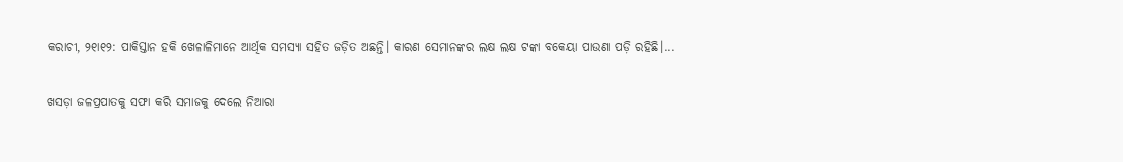କରାଚୀ, ୨୧ା୧୨: ପାକିସ୍ତାନ ହକି ଖେଳାଳିମାନେ ଆର୍ଥିକ ସମସ୍ୟା ସହିତ ଜଡ଼ିତ ଅଛନ୍ତି। କାରଣ ସେମାନଙ୍କର ଲକ୍ଷ ଲକ୍ଷ ଟଙ୍କା ବକେୟା ପାଉଣା ପଡ଼ି ରହିଛି।...

ଖସଡ଼ା ଜଳପ୍ରପାତକୁ ସଫା କରି ସମାଜକୁ ଦେଲେ ନିଆରା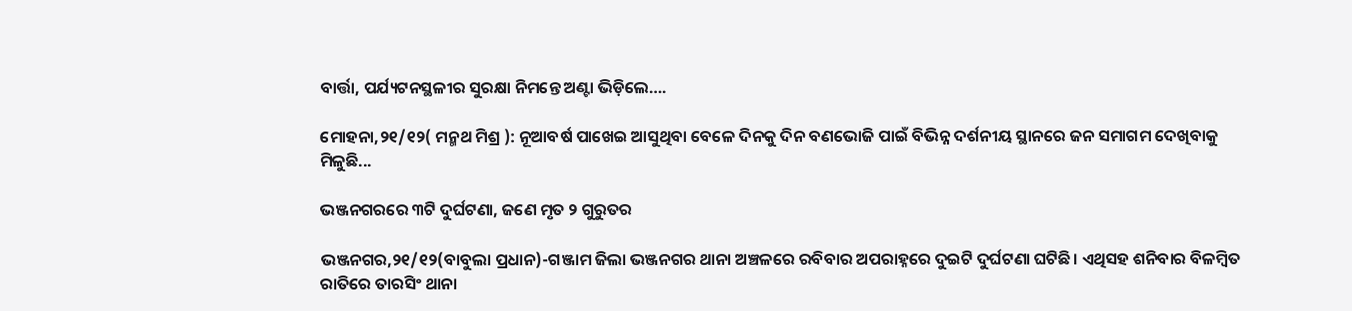ବାର୍ତ୍ତା, ପର୍ଯ୍ୟଟନସ୍ଥଳୀର ସୁରକ୍ଷା ନିମନ୍ତେ ଅଣ୍ଟା ଭିଡ଼ିଲେ….

ମୋହନା,୨୧/୧୨( ମନ୍ମଥ ମିଶ୍ର ): ନୂଆବର୍ଷ ପାଖେଇ ଆସୁଥିବା ବେଳେ ଦିନକୁ ଦିନ ବଣଭୋଜି ପାଇଁ ବିଭିନ୍ନ ଦର୍ଶନୀୟ ସ୍ଥାନରେ ଜନ ସମାଗମ ଦେଖିବାକୁ ମିଳୁଛି...

ଭଞ୍ଜନଗରରେ ୩ଟି ଦୁର୍ଘଟଣା, ଜଣେ ମୃତ ୨ ଗୁରୁତର

ଭଞ୍ଜନଗର,୨୧/୧୨(ବାବୁଲା ପ୍ରଧାନ)-ଗଞ୍ଜାମ ଜିଲା ଭଞ୍ଜନଗର ଥାନା ଅଞ୍ଚଳରେ ରବିବାର ଅପରାହ୍ନରେ ଦୁଇଟି ଦୁର୍ଘଟଣା ଘଟିଛି। ଏଥିସହ ଶନିବାର ବିଳମ୍ବିତ ରାତିରେ ତାରସିଂ ଥାନା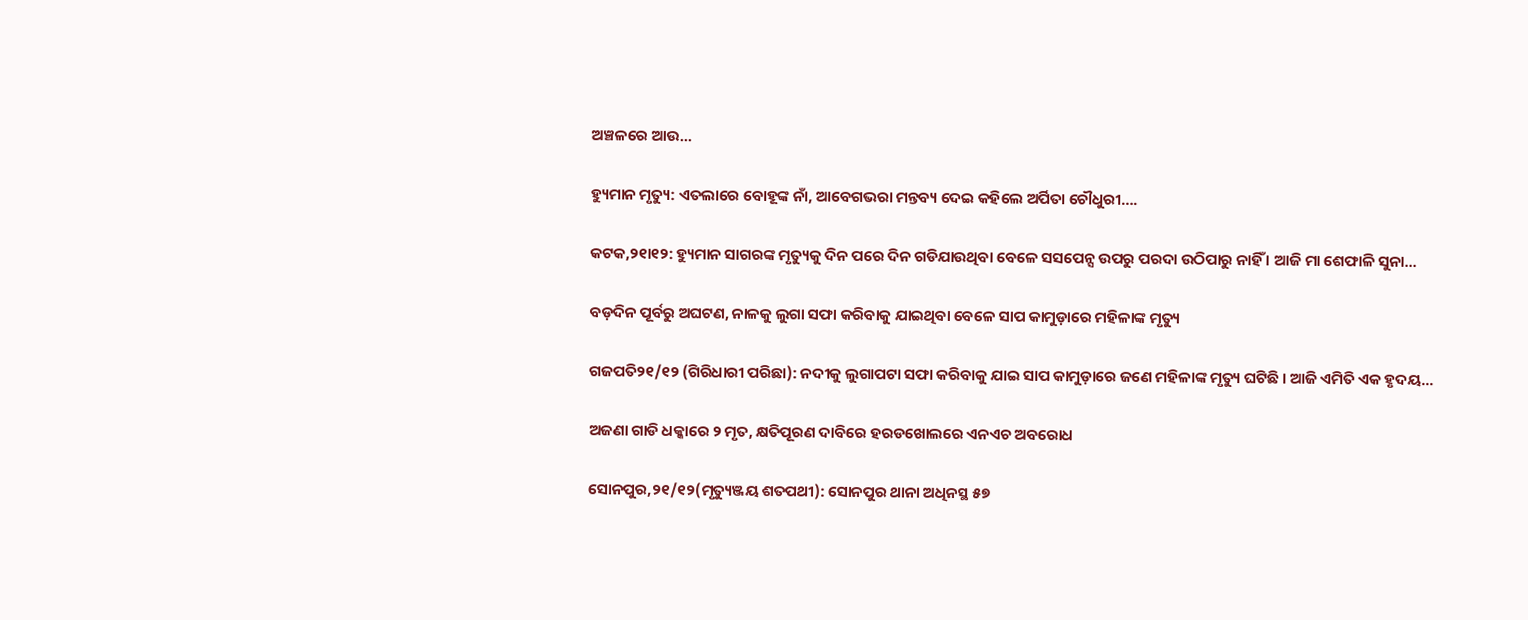ଅଞ୍ଚଳରେ ଆଉ...

ହ୍ୟୁମାନ ମୃତ୍ୟୁ: ଏତଲାରେ ବୋହୂଙ୍କ ନାଁ, ଆବେଗଭରା ମନ୍ତବ୍ୟ ଦେଇ କହିଲେ ଅର୍ପିତା ଚୌଧୁରୀ….

କଟକ,୨୧ା୧୨: ହ୍ୟୁମାନ ସାଗରଙ୍କ ମୃତ୍ୟୁକୁ ଦିନ ପରେ ଦିନ ଗଡିଯାଉଥିବା ବେଳେ ସସପେନ୍ସ ଉପରୁ ପରଦା ଉଠିପାରୁ ନାହିଁ । ଆଜି ମା ଶେଫାଳି ସୁନା...

ବଡ଼ଦିନ ପୂର୍ବରୁ ଅଘଟଣ, ନାଳକୁ ଲୁଗା ସଫା କରିବାକୁ ଯାଇଥିବା ବେଳେ ସାପ କାମୁଡ଼ାରେ ମହିଳାଙ୍କ ମୃତ୍ୟୁ

ଗଜପତି୨୧/୧୨ (ଗିରିଧାରୀ ପରିଛା): ନଦୀକୁ ଲୁଗାପଟା ସଫା କରିବାକୁ ଯାଇ ସାପ କାମୁଡ଼ାରେ ଜଣେ ମହିଳାଙ୍କ ମୃତ୍ୟୁ ଘଟିଛି । ଆଜି ଏମିତି ଏକ ହୃଦୟ...

ଅଜଣା ଗାଡି ଧକ୍କାରେ ୨ ମୃତ, କ୍ଷତିପୂରଣ ଦାବିରେ ହରଡଖୋଲରେ ଏନଏଚ ଅବରୋଧ

ସୋନପୁର,୨୧/୧୨(ମୃତ୍ୟୁଞ୍ଜୟ ଶତପଥୀ): ସୋନପୁର ଥାନା ଅଧିନସ୍ଥ ୫୭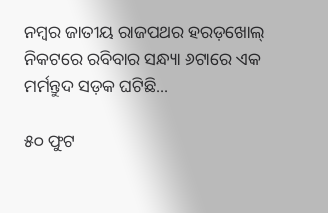ନମ୍ବର ଜାତୀୟ ରାଜପଥର ହରଡ଼ଖୋଲ୍ ନିକଟରେ ରବିବାର ସନ୍ଧ୍ୟା ୬ଟାରେ ଏକ ମର୍ମନ୍ତୁଦ ସଡ଼କ ଘଟିଛି...

୫୦ ଫୁଟ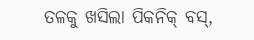ତଳକୁ ଖସିଲା ପିକନିକ୍ ବସ୍,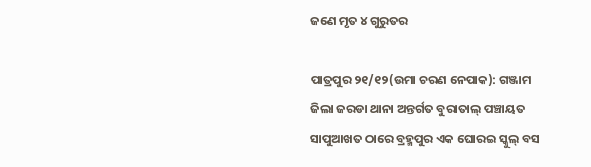ଜଣେ ମୃତ ୪ ଗୁରୁତର

ପାତ୍ରପୁର ୨୧/୧୨(ଉମା ଚରଣ ନେପାକ): ଗଞ୍ଜାମ ଜିଲା ଜରଡା ଥାନା ଅନ୍ତର୍ଗତ ବୁରାତାଲ୍ ପଞ୍ଚାୟତ ସାପୁଆଖତ ଠାରେ ବ୍ରହ୍ମପୁର ଏକ ଘୋରଇ ସ୍କୁଲ୍ ବସ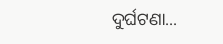ଦୁର୍ଘଟଣା...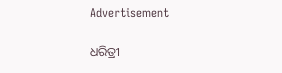Advertisement

ଧରିତ୍ରୀ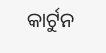କାର୍ଟୁନ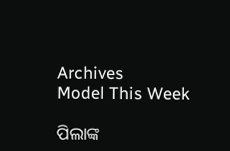Archives
Model This Week

ପିଲାଙ୍କ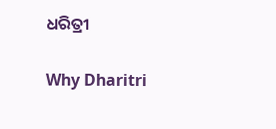ଧରିତ୍ରୀ

Why Dharitri